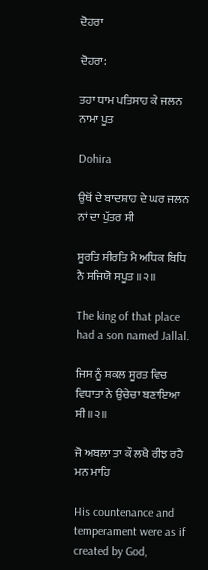ਦੋਹਰਾ

ਦੋਹਰਾ:

ਤਹਾ ਧਾਮ ਪਤਿਸਾਹ ਕੇ ਜਲਨ ਨਾਮਾ ਪੂਤ

Dohira

ਉਥੋਂ ਦੇ ਬਾਦਸ਼ਾਹ ਦੇ ਘਰ ਜਲਨ ਨਾਂ ਦਾ ਪੁੱਤਰ ਸੀ

ਸੂਰਤਿ ਸੀਰਤਿ ਮੈ ਅਧਿਕ ਬਿਧਿ ਨੈ ਸਜਿਯੋ ਸਪੂਤ ॥੨॥

The king of that place had a son named Jallal.

ਜਿਸ ਨੂੰ ਸ਼ਕਲ ਸੂਰਤ ਵਿਚ ਵਿਧਾਤਾ ਨੇ ਉਚੇਚਾ ਬਣਾਇਆ ਸੀ ॥੨॥

ਜੋ ਅਬਲਾ ਤਾ ਕੌ ਲਖੈ ਰੀਝ ਰਹੈ ਮਨ ਮਾਹਿ

His countenance and temperament were as if created by God,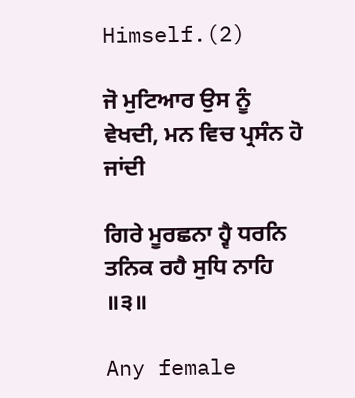Himself.(2)

ਜੋ ਮੁਟਿਆਰ ਉਸ ਨੂੰ ਵੇਖਦੀ, ਮਨ ਵਿਚ ਪ੍ਰਸੰਨ ਹੋ ਜਾਂਦੀ

ਗਿਰੇ ਮੂਰਛਨਾ ਹ੍ਵੈ ਧਰਨਿ ਤਨਿਕ ਰਹੈ ਸੁਧਿ ਨਾਹਿ ॥੩॥

Any female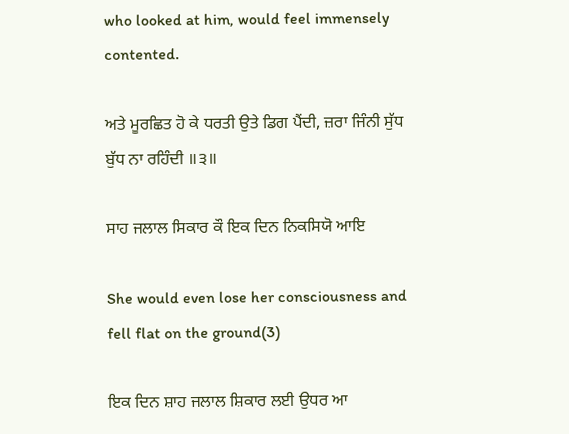who looked at him, would feel immensely contented.

ਅਤੇ ਮੂਰਛਿਤ ਹੋ ਕੇ ਧਰਤੀ ਉਤੇ ਡਿਗ ਪੈਂਦੀ, ਜ਼ਰਾ ਜਿੰਨੀ ਸੁੱਧ ਬੁੱਧ ਨਾ ਰਹਿੰਦੀ ॥੩॥

ਸਾਹ ਜਲਾਲ ਸਿਕਾਰ ਕੌ ਇਕ ਦਿਨ ਨਿਕਸਿਯੋ ਆਇ

She would even lose her consciousness and fell flat on the ground(3)

ਇਕ ਦਿਨ ਸ਼ਾਹ ਜਲਾਲ ਸ਼ਿਕਾਰ ਲਈ ਉਧਰ ਆ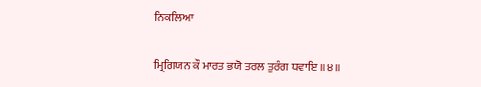ਨਿਕਲਿਆ

ਮ੍ਰਿਗਿਯਨ ਕੌ ਮਾਰਤ ਭਯੋ ਤਰਲ ਤੁਰੰਗ ਧਵਾਇ ॥੪॥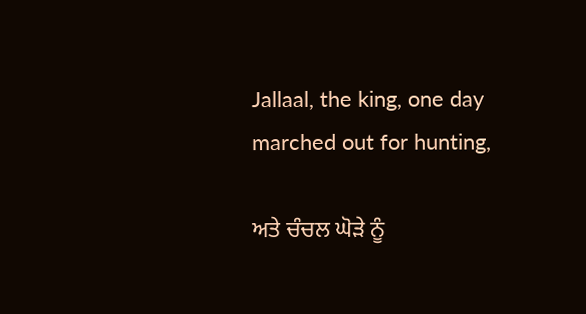Jallaal, the king, one day marched out for hunting,

ਅਤੇ ਚੰਚਲ ਘੋੜੇ ਨੂੰ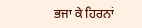ਭਜਾ ਕੇ ਹਿਰਨਾਂ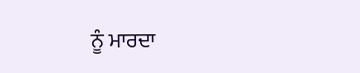ਨੂੰ ਮਾਰਦਾ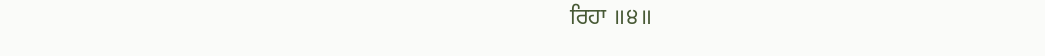ਰਿਹਾ ॥੪॥